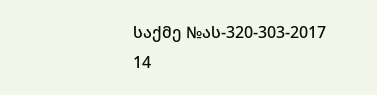საქმე №ას-320-303-2017 14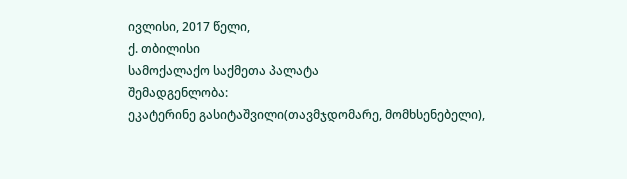ივლისი, 2017 წელი,
ქ. თბილისი
სამოქალაქო საქმეთა პალატა
შემადგენლობა:
ეკატერინე გასიტაშვილი(თავმჯდომარე, მომხსენებელი),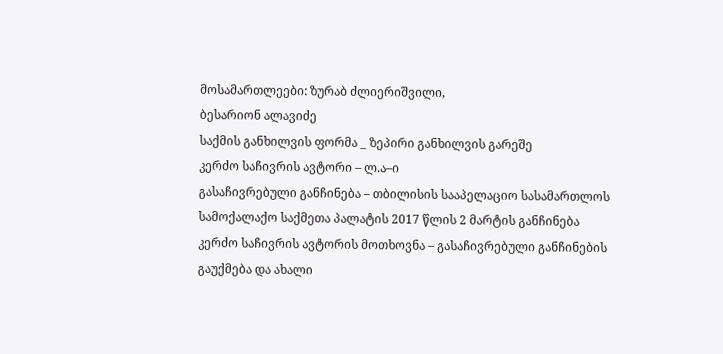მოსამართლეები: ზურაბ ძლიერიშვილი,
ბესარიონ ალავიძე
საქმის განხილვის ფორმა _ ზეპირი განხილვის გარეშე
კერძო საჩივრის ავტორი – ლ.ა–ი
გასაჩივრებული განჩინება – თბილისის სააპელაციო სასამართლოს სამოქალაქო საქმეთა პალატის 2017 წლის 2 მარტის განჩინება
კერძო საჩივრის ავტორის მოთხოვნა – გასაჩივრებული განჩინების გაუქმება და ახალი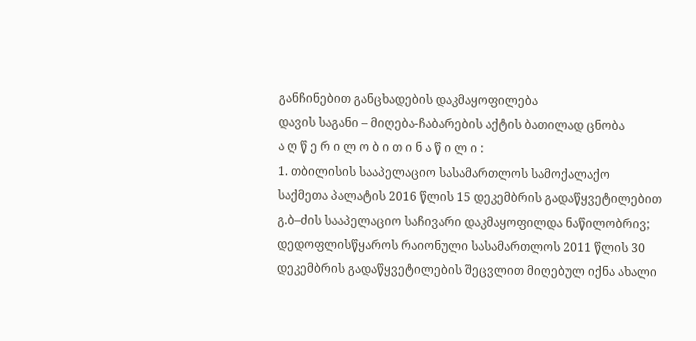განჩინებით განცხადების დაკმაყოფილება
დავის საგანი – მიღება-ჩაბარების აქტის ბათილად ცნობა
ა ღ წ ე რ ი ლ ო ბ ი თ ი ნ ა წ ი ლ ი :
1. თბილისის სააპელაციო სასამართლოს სამოქალაქო საქმეთა პალატის 2016 წლის 15 დეკემბრის გადაწყვეტილებით გ.ბ–ძის სააპელაციო საჩივარი დაკმაყოფილდა ნაწილობრივ; დედოფლისწყაროს რაიონული სასამართლოს 2011 წლის 30 დეკემბრის გადაწყვეტილების შეცვლით მიღებულ იქნა ახალი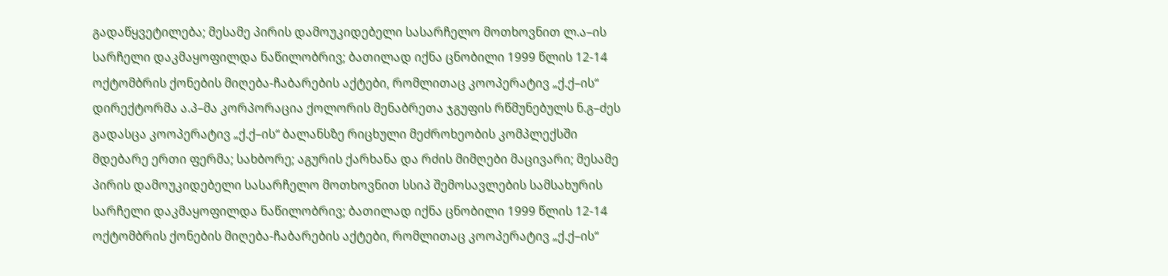გადაწყვეტილება; მესამე პირის დამოუკიდებელი სასარჩელო მოთხოვნით ლ.ა–ის სარჩელი დაკმაყოფილდა ნაწილობრივ; ბათილად იქნა ცნობილი 1999 წლის 12-14 ოქტომბრის ქონების მიღება-ჩაბარების აქტები, რომლითაც კოოპერატივ „ქ.ქ–ის“ დირექტორმა ა.პ–მა კორპორაცია ქოლორის მენაბრეთა ჯგუფის რწმუნებულს ნ.გ–ძეს გადასცა კოოპერატივ „ქ.ქ–ის“ ბალანსზე რიცხული მეძროხეობის კომპლექსში მდებარე ერთი ფერმა; სახბორე; აგურის ქარხანა და რძის მიმღები მაცივარი; მესამე პირის დამოუკიდებელი სასარჩელო მოთხოვნით სსიპ შემოსავლების სამსახურის სარჩელი დაკმაყოფილდა ნაწილობრივ; ბათილად იქნა ცნობილი 1999 წლის 12-14 ოქტომბრის ქონების მიღება-ჩაბარების აქტები, რომლითაც კოოპერატივ „ქ.ქ–ის“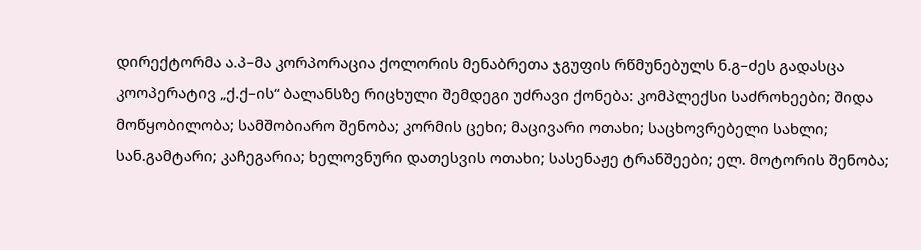დირექტორმა ა.პ–მა კორპორაცია ქოლორის მენაბრეთა ჯგუფის რწმუნებულს ნ.გ–ძეს გადასცა კოოპერატივ „ქ.ქ–ის“ ბალანსზე რიცხული შემდეგი უძრავი ქონება: კომპლექსი საძროხეები; შიდა მოწყობილობა; სამშობიარო შენობა; კორმის ცეხი; მაცივარი ოთახი; საცხოვრებელი სახლი; სან.გამტარი; კაჩეგარია; ხელოვნური დათესვის ოთახი; სასენაჟე ტრანშეები; ელ. მოტორის შენობა;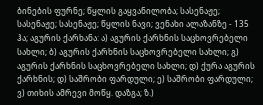ბინების ფურნე; წყლის გაყვანილობა; სასენაჟე; სასენაჟე; სასენაჟე; წყლის ნავი; ვენახი ალაზანზე - 135 ჰა; აგურის ქარხანა: ა) აგურის ქარხნის საცხოვრებელი სახლი; ბ) აგურის ქარხნის საცხოვრებელი სახლი; გ) აგურის ქარხნის საცხოვრებელი სახლი; დ) ქურა აგურის ქარხნის; დ) საშრობი ფარდული; ე) საშრობი ფარდული; ვ) თიხის ამრევი მოწყ. დაზგა; ზ.)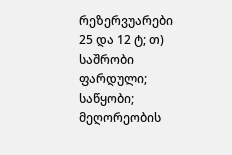რეზერვუარები 25 და 12 ტ; თ) საშრობი ფარდული; საწყობი; მეღორეობის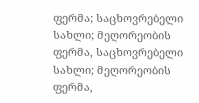ფერმა; საცხოვრებელი სახლი; მეღორეობის ფერმა, საცხოვრებელი სახლი; მეღორეობის ფერმა,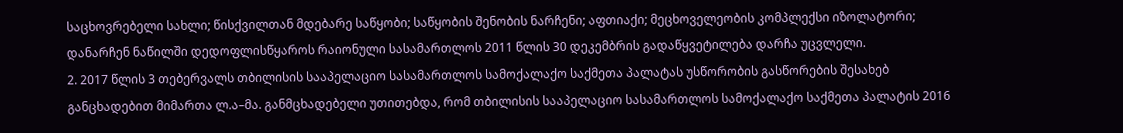საცხოვრებელი სახლი; წისქვილთან მდებარე საწყობი; საწყობის შენობის ნარჩენი; აფთიაქი; მეცხოველეობის კომპლექსი იზოლატორი; დანარჩენ ნაწილში დედოფლისწყაროს რაიონული სასამართლოს 2011 წლის 30 დეკემბრის გადაწყვეტილება დარჩა უცვლელი.
2. 2017 წლის 3 თებერვალს თბილისის სააპელაციო სასამართლოს სამოქალაქო საქმეთა პალატას უსწორობის გასწორების შესახებ განცხადებით მიმართა ლ.ა–მა. განმცხადებელი უთითებდა, რომ თბილისის სააპელაციო სასამართლოს სამოქალაქო საქმეთა პალატის 2016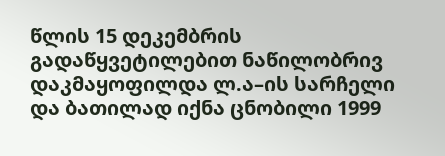წლის 15 დეკემბრის გადაწყვეტილებით ნაწილობრივ დაკმაყოფილდა ლ.ა–ის სარჩელი და ბათილად იქნა ცნობილი 1999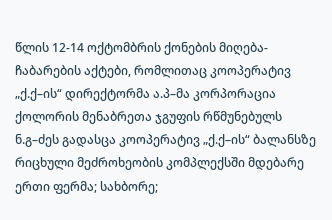წლის 12-14 ოქტომბრის ქონების მიღება-ჩაბარების აქტები, რომლითაც კოოპერატივ „ქ.ქ–ის“ დირექტორმა ა.პ–მა კორპორაცია ქოლორის მენაბრეთა ჯგუფის რწმუნებულს ნ.გ–ძეს გადასცა კოოპერატივ „ქ.ქ–ის“ ბალანსზე რიცხული მეძროხეობის კომპლექსში მდებარე ერთი ფერმა; სახბორე;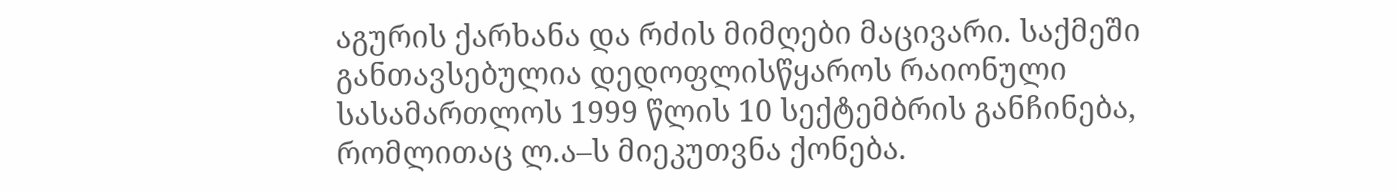აგურის ქარხანა და რძის მიმღები მაცივარი. საქმეში განთავსებულია დედოფლისწყაროს რაიონული სასამართლოს 1999 წლის 10 სექტემბრის განჩინება, რომლითაც ლ.ა–ს მიეკუთვნა ქონება.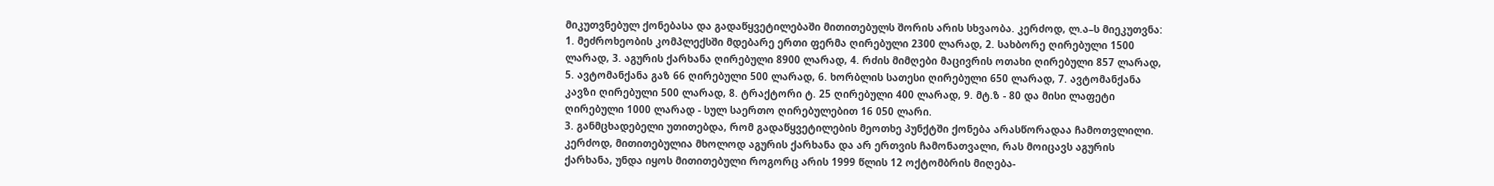მიკუთვნებულ ქონებასა და გადაწყვეტილებაში მითითებულს შორის არის სხვაობა. კერძოდ, ლ.ა–ს მიეკუთვნა: 1. მეძროხეობის კომპლექსში მდებარე ერთი ფერმა ღირებული 2300 ლარად, 2. სახბორე ღირებული 1500 ლარად, 3. აგურის ქარხანა ღირებული 8900 ლარად, 4. რძის მიმღები მაცივრის ოთახი ღირებული 857 ლარად, 5. ავტომანქანა გაზ 66 ღირებული 500 ლარად, 6. ხორბლის სათესი ღირებული 650 ლარად, 7. ავტომანქანა კავზი ღირებული 500 ლარად, 8. ტრაქტორი ტ. 25 ღირებული 400 ლარად, 9. მტ.ზ - 80 და მისი ლაფეტი ღირებული 1000 ლარად - სულ საერთო ღირებულებით 16 050 ლარი.
3. განმცხადებელი უთითებდა, რომ გადაწყვეტილების მეოთხე პუნქტში ქონება არასწორადაა ჩამოთვლილი. კერძოდ, მითითებულია მხოლოდ აგურის ქარხანა და არ ერთვის ჩამონათვალი, რას მოიცავს აგურის ქარხანა, უნდა იყოს მითითებული როგორც არის 1999 წლის 12 ოქტომბრის მიღება-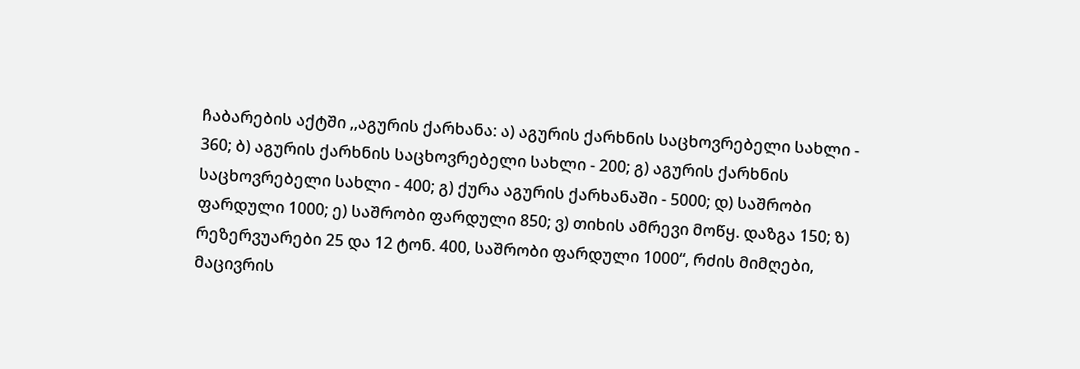ჩაბარების აქტში ,,აგურის ქარხანა: ა) აგურის ქარხნის საცხოვრებელი სახლი - 360; ბ) აგურის ქარხნის საცხოვრებელი სახლი - 200; გ) აგურის ქარხნის საცხოვრებელი სახლი - 400; გ) ქურა აგურის ქარხანაში - 5000; დ) საშრობი ფარდული 1000; ე) საშრობი ფარდული 850; ვ) თიხის ამრევი მოწყ. დაზგა 150; ზ) რეზერვუარები 25 და 12 ტონ. 400, საშრობი ფარდული 1000“, რძის მიმღები, მაცივრის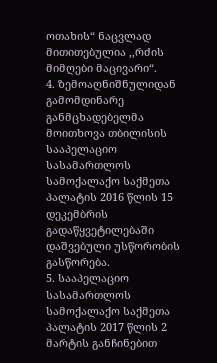ოთახის“ ნაცვლად მითითებულია ,,რძის მიმღები მაცივარი“.
4. ზემოაღნიშნულიდან გამომდინარე განმცხადებელმა მოითხოვა თბილისის სააპელაციო სასამართლოს სამოქალაქო საქმეთა პალატის 2016 წლის 15 დეკემბრის გადაწყვეტილებაში დაშვებული უსწორობის გასწორება.
5. სააპელაციო სასამართლოს სამოქალაქო საქმეთა პალატის 2017 წლის 2 მარტის განჩინებით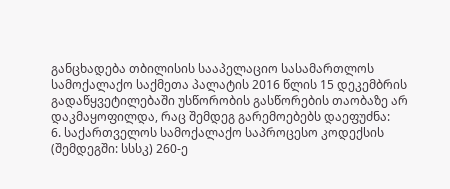განცხადება თბილისის სააპელაციო სასამართლოს სამოქალაქო საქმეთა პალატის 2016 წლის 15 დეკემბრის გადაწყვეტილებაში უსწორობის გასწორების თაობაზე არ დაკმაყოფილდა, რაც შემდეგ გარემოებებს დაეფუძნა:
6. საქართველოს სამოქალაქო საპროცესო კოდექსის (შემდეგში: სსსკ) 260-ე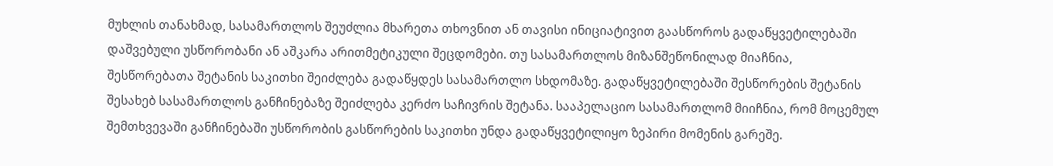მუხლის თანახმად, სასამართლოს შეუძლია მხარეთა თხოვნით ან თავისი ინიციატივით გაასწოროს გადაწყვეტილებაში დაშვებული უსწორობანი ან აშკარა არითმეტიკული შეცდომები. თუ სასამართლოს მიზანშეწონილად მიაჩნია, შესწორებათა შეტანის საკითხი შეიძლება გადაწყდეს სასამართლო სხდომაზე. გადაწყვეტილებაში შესწორების შეტანის შესახებ სასამართლოს განჩინებაზე შეიძლება კერძო საჩივრის შეტანა. სააპელაციო სასამართლომ მიიჩნია, რომ მოცემულ შემთხვევაში განჩინებაში უსწორობის გასწორების საკითხი უნდა გადაწყვეტილიყო ზეპირი მომენის გარეშე.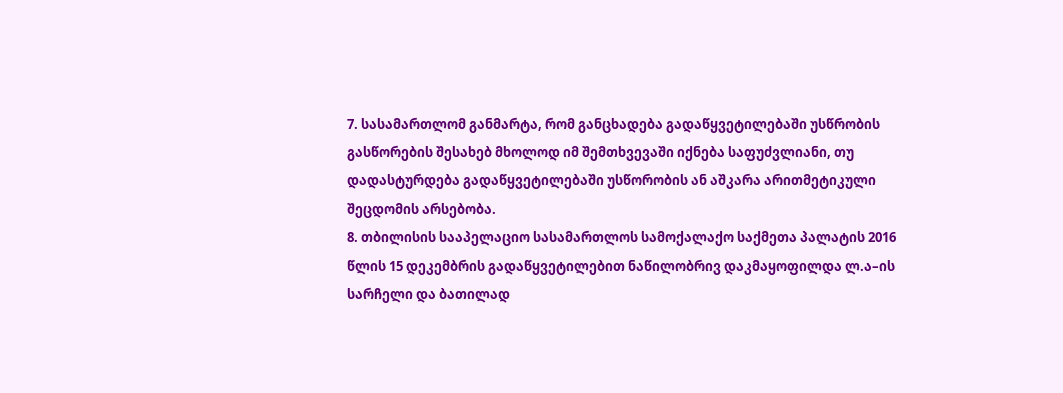7. სასამართლომ განმარტა, რომ განცხადება გადაწყვეტილებაში უსწრობის გასწორების შესახებ მხოლოდ იმ შემთხვევაში იქნება საფუძვლიანი, თუ დადასტურდება გადაწყვეტილებაში უსწორობის ან აშკარა არითმეტიკული შეცდომის არსებობა.
8. თბილისის სააპელაციო სასამართლოს სამოქალაქო საქმეთა პალატის 2016 წლის 15 დეკემბრის გადაწყვეტილებით ნაწილობრივ დაკმაყოფილდა ლ.ა–ის სარჩელი და ბათილად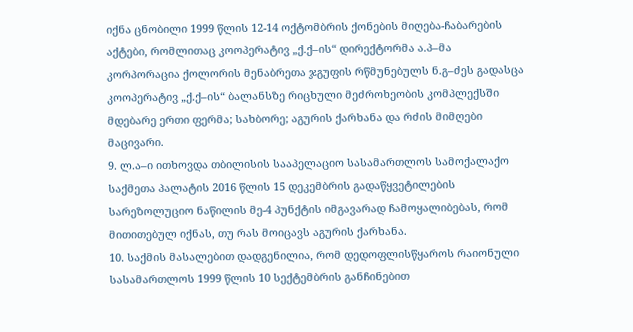იქნა ცნობილი 1999 წლის 12-14 ოქტომბრის ქონების მიღება-ჩაბარების აქტები, რომლითაც კოოპერატივ „ქ.ქ–ის“ დირექტორმა ა.პ–მა კორპორაცია ქოლორის მენაბრეთა ჯგუფის რწმუნებულს ნ.გ–ძეს გადასცა კოოპერატივ „ქ.ქ–ის“ ბალანსზე რიცხული მეძროხეობის კომპლექსში მდებარე ერთი ფერმა; სახბორე; აგურის ქარხანა და რძის მიმღები მაცივარი.
9. ლ.ა–ი ითხოვდა თბილისის სააპელაციო სასამართლოს სამოქალაქო საქმეთა პალატის 2016 წლის 15 დეკემბრის გადაწყვეტილების სარეზოლუციო ნაწილის მე-4 პუნქტის იმგავარად ჩამოყალიბებას, რომ მითითებულ იქნას, თუ რას მოიცავს აგურის ქარხანა.
10. საქმის მასალებით დადგენილია, რომ დედოფლისწყაროს რაიონული სასამართლოს 1999 წლის 10 სექტემბრის განჩინებით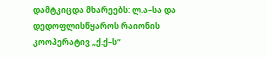დამტკიცდა მხარეებს: ლ.ა–სა და დედოფლისწყაროს რაიონის კოოპერატივ „ქ.ქ–ს“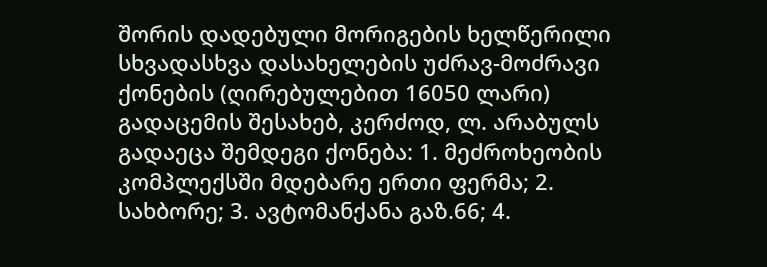შორის დადებული მორიგების ხელწერილი სხვადასხვა დასახელების უძრავ-მოძრავი ქონების (ღირებულებით 16050 ლარი) გადაცემის შესახებ, კერძოდ, ლ. არაბულს გადაეცა შემდეგი ქონება: 1. მეძროხეობის კომპლექსში მდებარე ერთი ფერმა; 2. სახბორე; 3. ავტომანქანა გაზ.66; 4.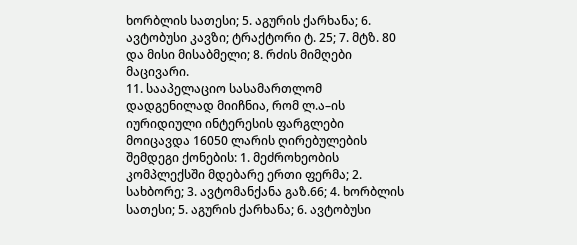ხორბლის სათესი; 5. აგურის ქარხანა; 6. ავტობუსი კავზი; ტრაქტორი ტ. 25; 7. მტზ. 80 და მისი მისაბმელი; 8. რძის მიმღები მაცივარი.
11. სააპელაციო სასამართლომ დადგენილად მიიჩნია, რომ ლ.ა–ის იურიდიული ინტერესის ფარგლები მოიცავდა 16050 ლარის ღირებულების შემდეგი ქონების: 1. მეძროხეობის კომპლექსში მდებარე ერთი ფერმა; 2. სახბორე; 3. ავტომანქანა გაზ.66; 4. ხორბლის სათესი; 5. აგურის ქარხანა; 6. ავტობუსი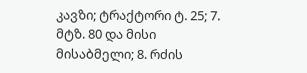კავზი; ტრაქტორი ტ. 25; 7. მტზ. 80 და მისი მისაბმელი; 8. რძის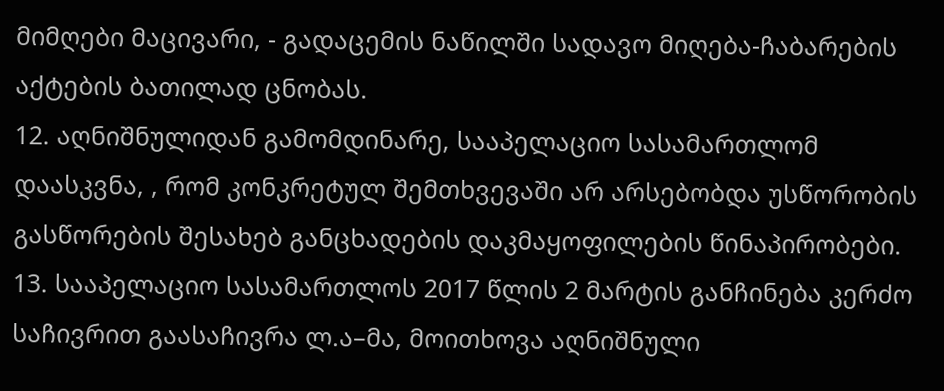მიმღები მაცივარი, - გადაცემის ნაწილში სადავო მიღება-ჩაბარების აქტების ბათილად ცნობას.
12. აღნიშნულიდან გამომდინარე, სააპელაციო სასამართლომ დაასკვნა, , რომ კონკრეტულ შემთხვევაში არ არსებობდა უსწორობის გასწორების შესახებ განცხადების დაკმაყოფილების წინაპირობები.
13. სააპელაციო სასამართლოს 2017 წლის 2 მარტის განჩინება კერძო საჩივრით გაასაჩივრა ლ.ა–მა, მოითხოვა აღნიშნული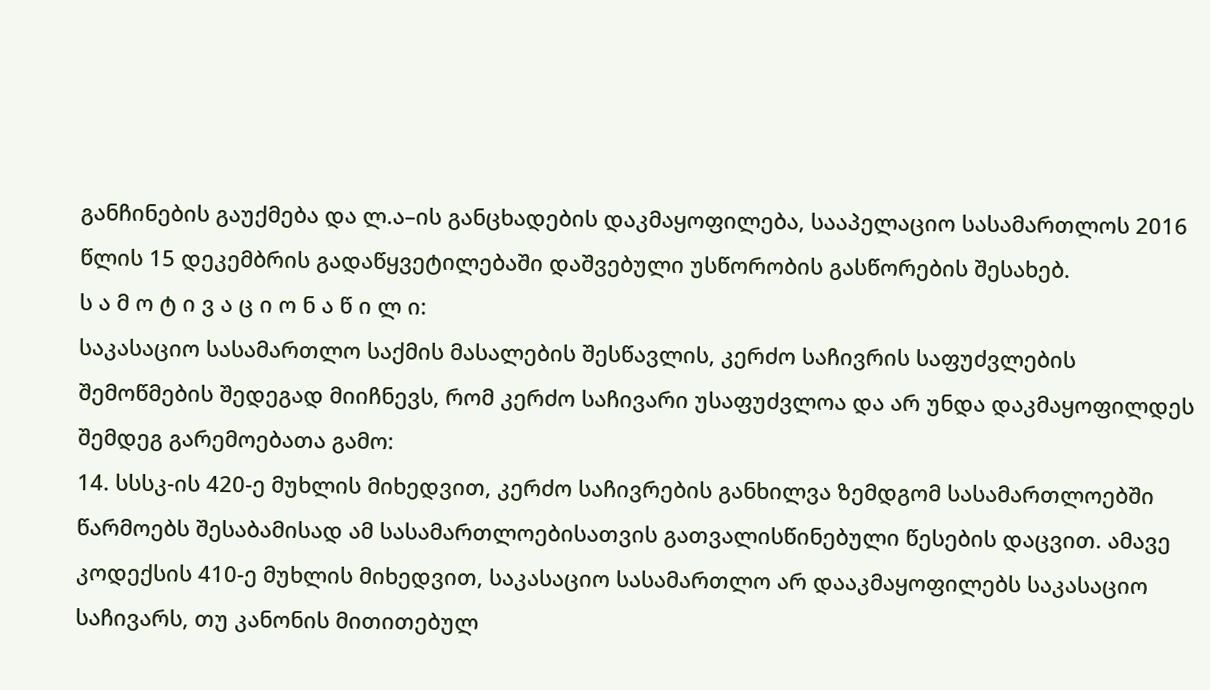განჩინების გაუქმება და ლ.ა–ის განცხადების დაკმაყოფილება, სააპელაციო სასამართლოს 2016 წლის 15 დეკემბრის გადაწყვეტილებაში დაშვებული უსწორობის გასწორების შესახებ.
ს ა მ ო ტ ი ვ ა ც ი ო ნ ა წ ი ლ ი:
საკასაციო სასამართლო საქმის მასალების შესწავლის, კერძო საჩივრის საფუძვლების შემოწმების შედეგად მიიჩნევს, რომ კერძო საჩივარი უსაფუძვლოა და არ უნდა დაკმაყოფილდეს შემდეგ გარემოებათა გამო:
14. სსსკ-ის 420-ე მუხლის მიხედვით, კერძო საჩივრების განხილვა ზემდგომ სასამართლოებში წარმოებს შესაბამისად ამ სასამართლოებისათვის გათვალისწინებული წესების დაცვით. ამავე კოდექსის 410-ე მუხლის მიხედვით, საკასაციო სასამართლო არ დააკმაყოფილებს საკასაციო საჩივარს, თუ კანონის მითითებულ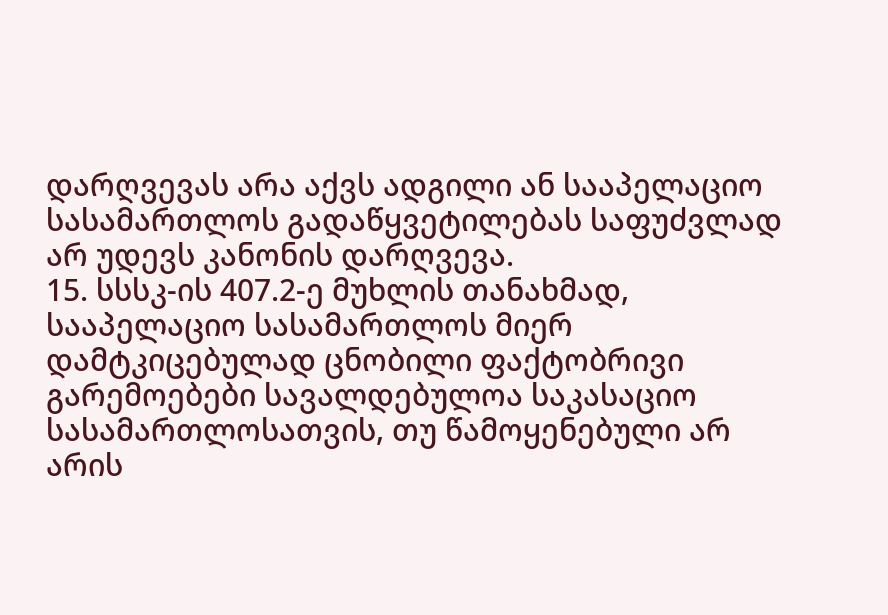დარღვევას არა აქვს ადგილი ან სააპელაციო სასამართლოს გადაწყვეტილებას საფუძვლად არ უდევს კანონის დარღვევა.
15. სსსკ-ის 407.2-ე მუხლის თანახმად, სააპელაციო სასამართლოს მიერ დამტკიცებულად ცნობილი ფაქტობრივი გარემოებები სავალდებულოა საკასაციო სასამართლოსათვის, თუ წამოყენებული არ არის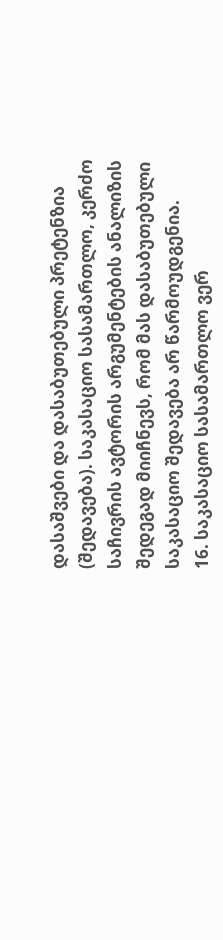დასაშვები და დასაბუთებული პრეტენზია (შედავება). საკასაციო სასამართლო, კერძო საჩივრის ავტორის არგუმენტების ანალიზის შედეგად მიიჩნევს, რომ მას დასაბუთებული საკასაციო შედავება არ წარმოუდგენია.
16. საკასაციო სასამართლო ვერ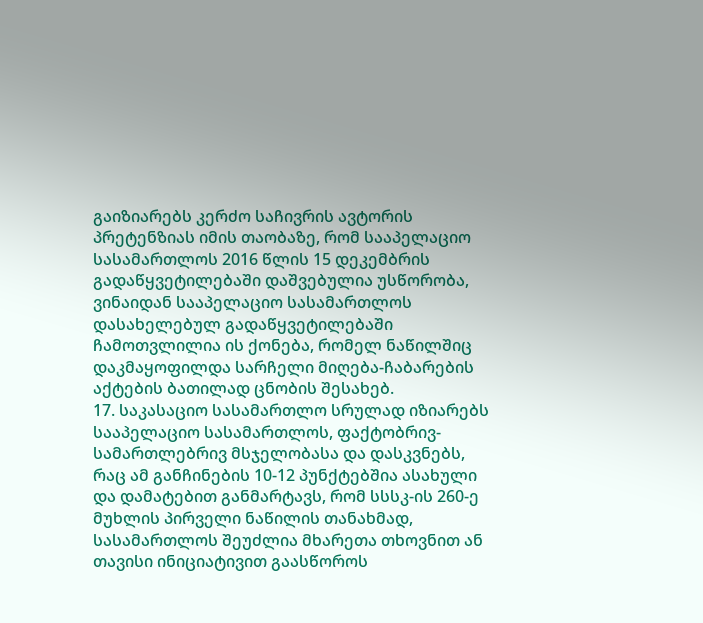გაიზიარებს კერძო საჩივრის ავტორის პრეტენზიას იმის თაობაზე, რომ სააპელაციო სასამართლოს 2016 წლის 15 დეკემბრის გადაწყვეტილებაში დაშვებულია უსწორობა, ვინაიდან სააპელაციო სასამართლოს დასახელებულ გადაწყვეტილებაში ჩამოთვლილია ის ქონება, რომელ ნაწილშიც დაკმაყოფილდა სარჩელი მიღება-ჩაბარების აქტების ბათილად ცნობის შესახებ.
17. საკასაციო სასამართლო სრულად იზიარებს სააპელაციო სასამართლოს, ფაქტობრივ-სამართლებრივ მსჯელობასა და დასკვნებს, რაც ამ განჩინების 10-12 პუნქტებშია ასახული და დამატებით განმარტავს, რომ სსსკ-ის 260-ე მუხლის პირველი ნაწილის თანახმად, სასამართლოს შეუძლია მხარეთა თხოვნით ან თავისი ინიციატივით გაასწოროს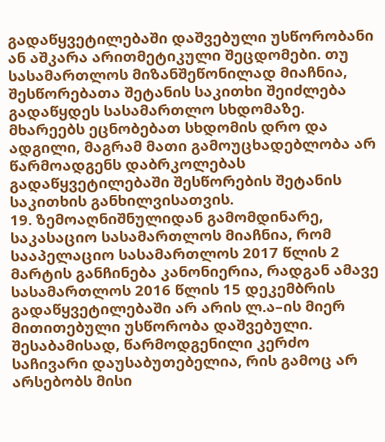გადაწყვეტილებაში დაშვებული უსწორობანი ან აშკარა არითმეტიკული შეცდომები. თუ სასამართლოს მიზანშეწონილად მიაჩნია, შესწორებათა შეტანის საკითხი შეიძლება გადაწყდეს სასამართლო სხდომაზე. მხარეებს ეცნობებათ სხდომის დრო და ადგილი, მაგრამ მათი გამოუცხადებლობა არ წარმოადგენს დაბრკოლებას გადაწყვეტილებაში შესწორების შეტანის საკითხის განხილვისათვის.
19. ზემოაღნიშნულიდან გამომდინარე, საკასაციო სასამართლოს მიაჩნია, რომ სააპელაციო სასამართლოს 2017 წლის 2 მარტის განჩინება კანონიერია, რადგან ამავე სასამართლოს 2016 წლის 15 დეკემბრის გადაწყვეტილებაში არ არის ლ.ა–ის მიერ მითითებული უსწორობა დაშვებული. შესაბამისად, წარმოდგენილი კერძო საჩივარი დაუსაბუთებელია, რის გამოც არ არსებობს მისი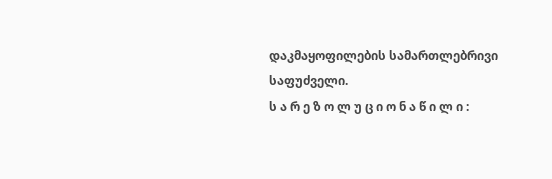დაკმაყოფილების სამართლებრივი საფუძველი.
ს ა რ ე ზ ო ლ უ ც ი ო ნ ა წ ი ლ ი :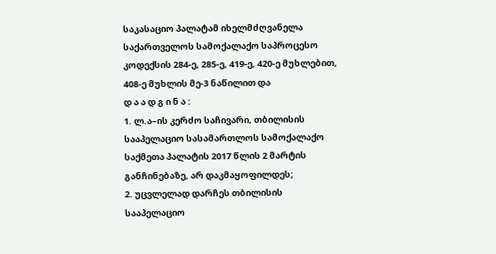საკასაციო პალატამ იხელმძღვანელა საქართველოს სამოქალაქო საპროცესო კოდექსის 284-ე, 285-ე, 419-ე, 420-ე მუხლებით, 408-ე მუხლის მე-3 ნაწილით და
დ ა ა დ გ ი ნ ა :
1. ლ.ა–ის კერძო საჩივარი, თბილისის სააპელაციო სასამართლოს სამოქალაქო საქმეთა პალატის 2017 წლის 2 მარტის განჩინებაზე, არ დაკმაყოფილდეს;
2. უცვლელად დარჩეს თბილისის სააპელაციო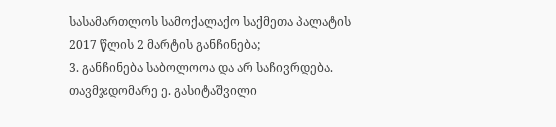სასამართლოს სამოქალაქო საქმეთა პალატის 2017 წლის 2 მარტის განჩინება;
3. განჩინება საბოლოოა და არ საჩივრდება.
თავმჯდომარე ე. გასიტაშვილი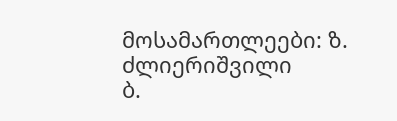მოსამართლეები: ზ. ძლიერიშვილი
ბ.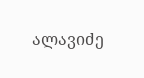ალავიძე